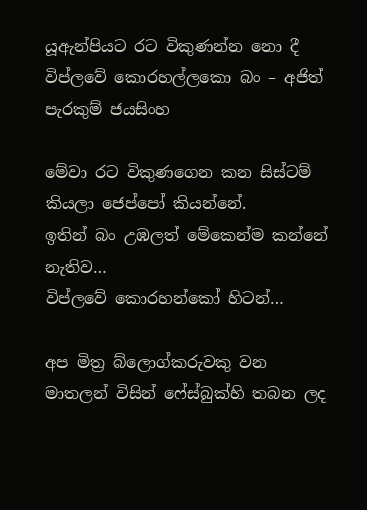යූඇන්පියට රට විකුණන්න නො දී විප්ලවේ කොරහල්ලකො බං – අජිත් පැරකුම් ජයසිංහ

මේවා රට විකුණගෙන කන සිස්ටම් කියලා ජෙප්පෝ කියන්නේ.
ඉතින් බං උඹලත් මේකෙන්ම කන්නේ නැතිව…
විප්ලවේ කොරහන්කෝ හිටන්…

අප මිත්‍ර බ්ලොග්කරුවකු වන මාතලන් විසින් ෆේස්බුක්හි තබන ලද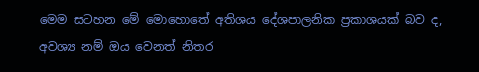මෙම සටහන මේ මොහොතේ අතිශය දේශපාලනික ප්‍රකාශයක් බව ද, අවශ්‍ය නම් ඔය වෙනත් නිතර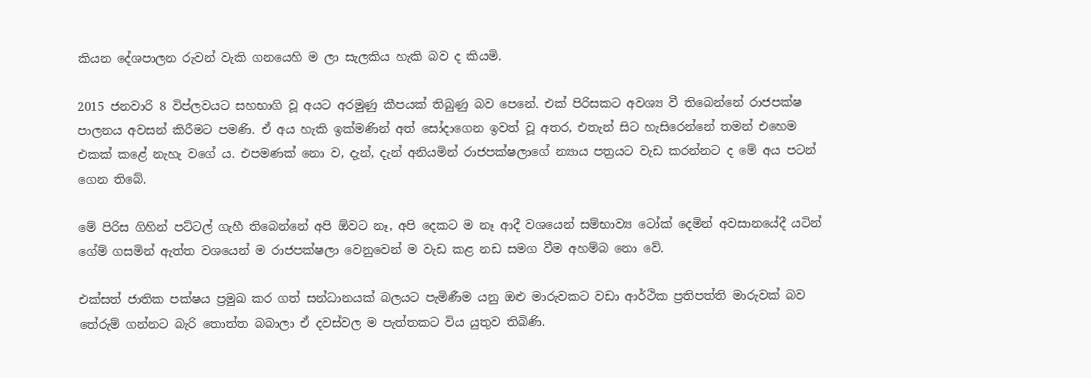කියන දේශපාලන රුවන් වැකි ගනයෙහි ම ලා සැලකිය හැකි බව ද කියමි.

2015 ජනවාරි 8 විප්ලවයට සහභාගි වූ අයට අරමුණු කීපයක් තිබුණු බව පෙනේ. එක් පිරිසකට අවශ්‍ය වී තිබෙන්නේ රාජපක්ෂ පාලනය අවසන් කිරීමට පමණි. ඒ අය හැකි ඉක්මණින් අත් සෝදාගෙන ඉවත් වූ අතර, එතැන් සිට හැසිරෙන්නේ තමන් එහෙම එකක් කළේ නැහැ වගේ ය. එපමණක් නො ව, දැන්, දැන් අනියමින් රාජපක්ෂලාගේ න්‍යාය පත්‍රයට වැඩ කරන්නට ද මේ අය පටන් ගෙන තිබේ.

මේ පිරිස ගිහින් පට්ටල් ගැහී තිබෙන්නේ අපි ඕවට නෑ, අපි දෙකට ම නෑ ආදී වශයෙන් සම්භාව්‍ය ටෝක් දෙමින් අවසානයේදී යටින් ගේම් ගසමින් ඇත්ත වශයෙන් ම රාජපක්ෂලා වෙනුවෙන් ම වැඩ කළ නඩ සමග වීම අහම්බ නො වේ.

එක්සත් ජාතික පක්ෂය ප්‍රමුඛ කර ගත් සන්ධානයක් බලයට පැමිණීම යනු ඔළු මාරුවකට වඩා ආර්ථික ප්‍රතිපත්ති මාරුවක් බව තේරුම් ගන්නට බැරි තොත්ත බබාලා ඒ දවස්වල ම පැත්තකට විය යුතුව තිබිණි.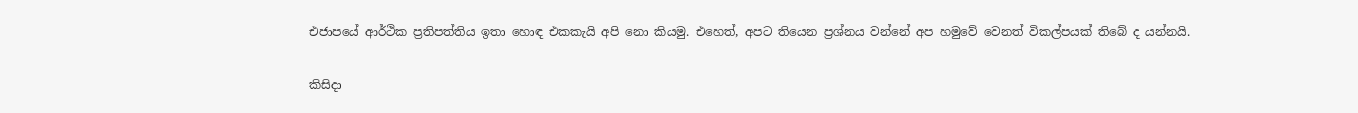එජාපයේ ආර්ථික ප්‍රතිපත්තිය ඉතා හොඳ එකකැයි අපි නො කියමු. එහෙත්, අපට තියෙන ප්‍රශ්නය වන්නේ අප හමුවේ වෙනත් විකල්පයක් තිබේ ද යන්නයි.

කිසිදා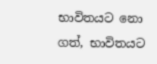භාවිතයට නො ගත්, භාවිතයට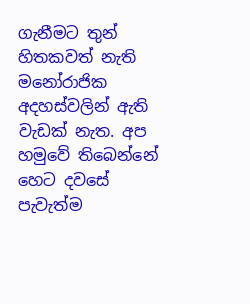ගැනීමට තුන් හිතකවත් නැති මනෝරාජික අදහස්වලින් ඇති වැඩක් නැත. අප හමුවේ තිබෙන්නේ හෙට දවසේ පැවැත්ම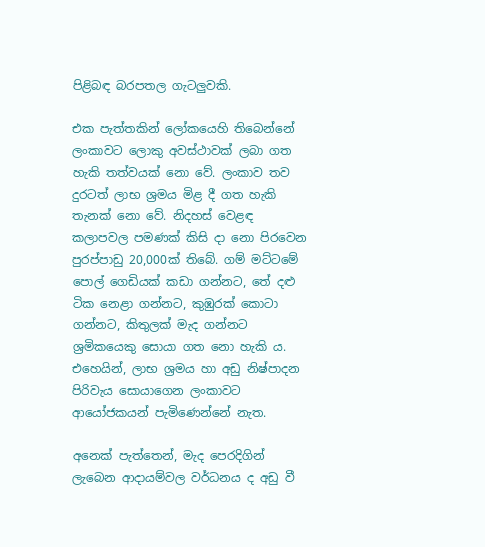පිළිබඳ බරපතල ගැටලුවකි.

එක පැත්තකින් ලෝකයෙහි තිබෙන්නේ ලංකාවට ලොකු අවස්ථාවක් ලබා ගත හැකි තත්වයක් නො වේ. ලංකාව තව දුරටත් ලාභ ශ්‍රමය මිළ දී ගත හැකි තැනක් නො වේ. නිදහස් වෙළඳ කලාපවල පමණක් කිසි දා නො පිරවෙන පුරප්පාඩු 20,000ක් තිබේ. ගම් මට්ටමේ පොල් ගෙඩියක් කඩා ගන්නට, තේ දළු ටික නෙළා ගන්නට, කුඹුරක් කොටා ගන්නට, කිතුලක් මැද ගන්නට ශ්‍රමිකයෙකු සොයා ගත නො හැකි ය. එහෙයින්, ලාභ ශ්‍රමය හා අඩු නිෂ්පාදන පිරිවැය සොයාගෙන ලංකාවට ආයෝජකයන් පැමිණෙන්නේ නැත.

අනෙක් පැත්තෙන්, මැද පෙරදිගින් ලැබෙන ආදායම්වල වර්ධනය ද අඩු වී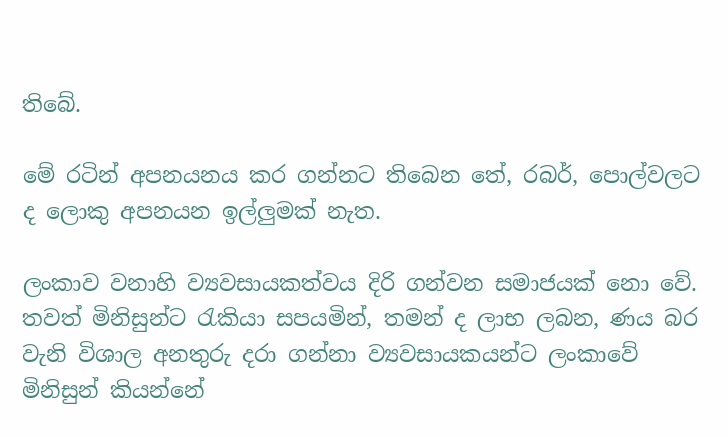තිබේ.

මේ රටින් අපනයනය කර ගන්නට තිබෙන තේ, රබර්, පොල්වලට ද ලොකු අපනයන ඉල්ලුමක් නැත.

ලංකාව වනාහි ව්‍යවසායකත්වය දිරි ගන්වන සමාජයක් නො වේ. තවත් මිනිසුන්ට රැකියා සපයමින්, තමන් ද ලාභ ලබන, ණය බර වැනි විශාල අනතුරු දරා ගන්නා ව්‍යවසායකයන්ට ලංකාවේ මිනිසුන් කියන්නේ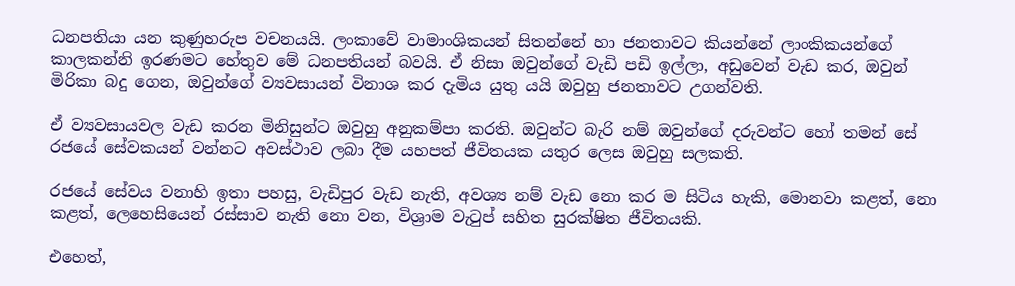ධනපතියා යන කුණුහරුප වචනයයි. ලංකාවේ වාමාංශිකයන් සිතන්නේ හා ජනතාවට කියන්නේ ලාංකිකයන්ගේ කාලකන්නි ඉරණමට හේතුව මේ ධනපතියන් බවයි. ඒ නිසා ඔවුන්ගේ වැඩි පඩි ඉල්ලා, අඩුවෙන් වැඩ කර, ඔවුන් මිරිකා බදු ගෙන, ඔවුන්ගේ ව්‍යවසායන් විනාශ කර දැමිය යුතු යයි ඔවුහු ජනතාවට උගන්වති.

ඒ ව්‍යවසායවල වැඩ කරන මිනිසුන්ට ඔවුහු අනුකම්පා කරති. ඔවුන්ට බැරි නම් ඔවුන්ගේ දරුවන්ට හෝ තමන් සේ රජයේ සේවකයන් වන්නට අවස්ථාව ලබා දීම යහපත් ජීවිතයක යතුර ලෙස ඔවුහු සලකති.

රජයේ සේවය වනාහි ඉතා පහසු, වැඩිපුර වැඩ නැති, අවශ්‍ය නම් වැඩ නො කර ම සිටිය හැකි, මොනවා කළත්, නො කළත්, ලෙහෙසියෙන් රස්සාව නැති නො වන, විශ්‍රාම වැටුප් සහිත සුරක්ෂිත ජීවිතයකි.

එහෙත්,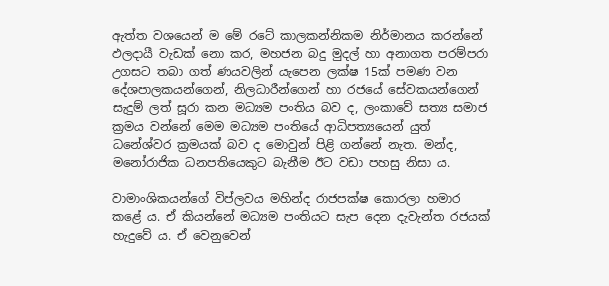ඇත්ත වශයෙන් ම මේ රටේ කාලකන්නිකම නිර්මානය කරන්නේ ඵලදායී වැඩක් නො කර, මහජන බදු මුදල් හා අනාගත පරම්පරා උගසට තබා ගත් ණයවලින් යැපෙන ලක්ෂ 15ක් පමණ වන දේශපාලකයන්ගෙන්, නිලධාරීන්ගෙන් හා රජයේ සේවකයන්ගෙන් සැදුම් ලත් සූරා කන මධ්‍යම පංතිය බව ද, ලංකාවේ සත්‍ය සමාජ ක්‍රමය වන්නේ මෙම මධ්‍යම පංතියේ ආධිපත්‍යයෙන් යුත් ධනේශ්වර ක්‍රමයක් බව ද මොවුන් පිළි ගන්නේ නැත. මන්ද, මනෝරාජික ධනපතියෙකුට බැනීම ඊට වඩා පහසු නිසා ය.

වාමාංශිකයන්ගේ විප්ලවය මහින්ද රාජපක්ෂ කොරලා හමාර කළේ ය. ඒ කියන්නේ මධ්‍යම පංතියට සැප දෙන දැවැන්ත රජයක් හැදුවේ ය. ඒ වෙනුවෙන්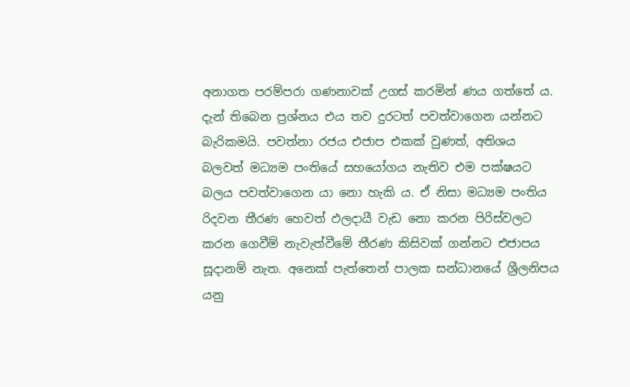අනාගත පරම්පරා ගණනාවක් උගස් කරමින් ණය ගත්තේ ය. දැන් තිබෙන ප්‍රශ්නය එය තව දුරටත් පවත්වාගෙන යන්නට බැරිකමයි. පවත්නා රජය එජාප එකක් වුණත්, අතිශය බලවත් මධ්‍යම පංතියේ සහයෝගය නැතිව එම පක්ෂයට බලය පවත්වාගෙන යා නො හැකි ය. ඒ නිසා මධ්‍යම පංතිය රිදවන තීරණ හෙවත් ඵලදායී වැඩ නො කරන පිරිස්වලට කරන ගෙවීම් නැවැත්වීමේ තීරණ කිසිවක් ගන්නට එජාපය සූදානම් නැත. අනෙක් පැත්තෙන් පාලක සන්ධානයේ ශ්‍රීලනිපය යනු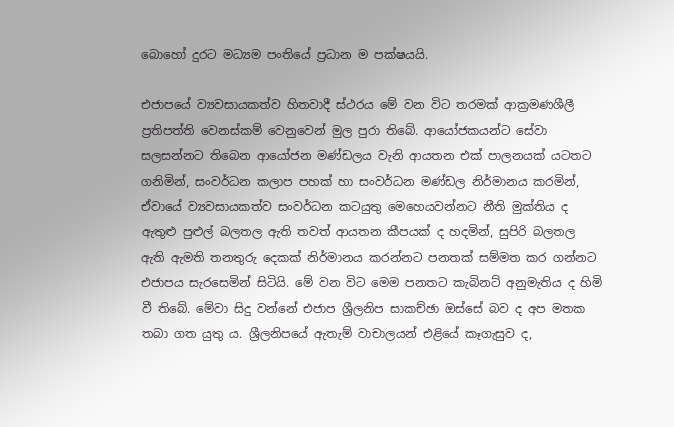බොහෝ දුරට මධ්‍යම පංතියේ ප්‍රධාන ම පක්ෂයයි.

එජාපයේ ව්‍යවසායකත්ව හිතවාදී ස්ථරය මේ වන විට තරමක් ආක්‍රමණශීලී ප්‍රතිපත්ති වෙනස්කම් වෙනුවෙන් මුල පුරා තිබේ. ආයෝජකයන්ට සේවා සලසන්නට තිබෙන ආයෝජන මණ්ඩලය වැනි ආයතන එක් පාලනයක් යටතට ගනිමින්, සංවර්ධන කලාප පහක් හා සංවර්ධන මණ්ඩල නිර්මානය කරමින්, ඒවායේ ව්‍යවසායකත්ව සංවර්ධන කටයුතු මෙහෙයවන්නට නීති මුක්තිය ද ඇතුළු පුළුල් බලතල ඇති තවත් ආයතන කීපයක් ද හදමින්, සුපිරි බලතල ඇති ඇමති තනතුරු දෙකක් නිර්මානය කරන්නට පනතක් සම්මත කර ගන්නට එජාපය සැරසෙමින් සිටියි. මේ වන විට මෙම පනතට කැබිනට් අනුමැතිය ද හිමි වී තිබේ. මේවා සිදු වන්නේ එජාප ශ්‍රීලනිප සාකච්ඡා ඔස්සේ බව ද අප මතක තබා ගත යුතු ය. ශ්‍රීලනිපයේ ඇතැම් වාචාලයන් එළියේ කෑගැසුව ද,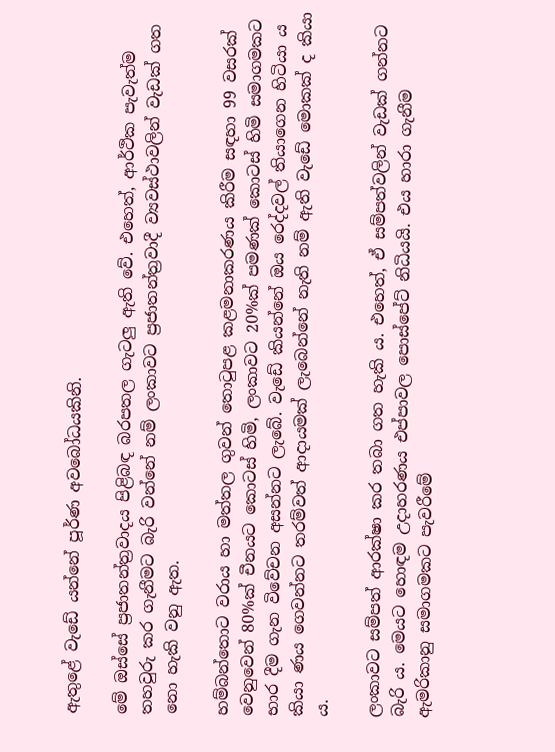ඇතුළේ වැඩේ යන්නේ පූර්ණ අවබෝධයකිනි.

මේ ඔස්සේ ප්‍රජාතන්ත්‍රවාදය පිළිබඳ බරපතල ගැටලු ඇති වේ. එහෙත්, ආර්ථික පැවැත්ම තහවුරු කර ගැනීමට බැරි වන්නේ නම් ලංකාවට ප්‍රජාතන්ත්‍රවාදී ව්‍යවස්ථාවලින් වැඩක් ගත නො හැකි වනු ඇත.

හම්බන්තොට වරාය හා මත්තල ගුවන් තොටුපළ කළමනාකරණය කිරීම සඳහා 99 වසරක් වෙනුවෙන් 80%ක් චීනයට කොටස් හිමි, ලංකාවට 20%ක් පමණක් කොටස් හිමි සමාගමකට භාර දීම ගැන විවේචන අසන්නට ලැබේ. වැඩේ කියන්නේ ඔය රෙද්දවල් තියාගෙන හිටියා ය කියා ණය ගෙවන්නට තරම්වත් ආදායමක් ලැබෙන්නේ නැති නම් ඇති වැඩේ මොකක් ද කියා ය.

ලංකාවට සම්පත් ආරක්ෂා කර තබා ගත හැකි ය. එහෙත්, ඒ සම්පත්වලින් වැඩක් ගන්නට බැරි ය. මෙයට හොඳම උදාහරණය එප්පාවල පොස්පේට් නිධියයි. එය හාරා ගැනීම ඇමරිකානු සමාගමකට පැවරීමේ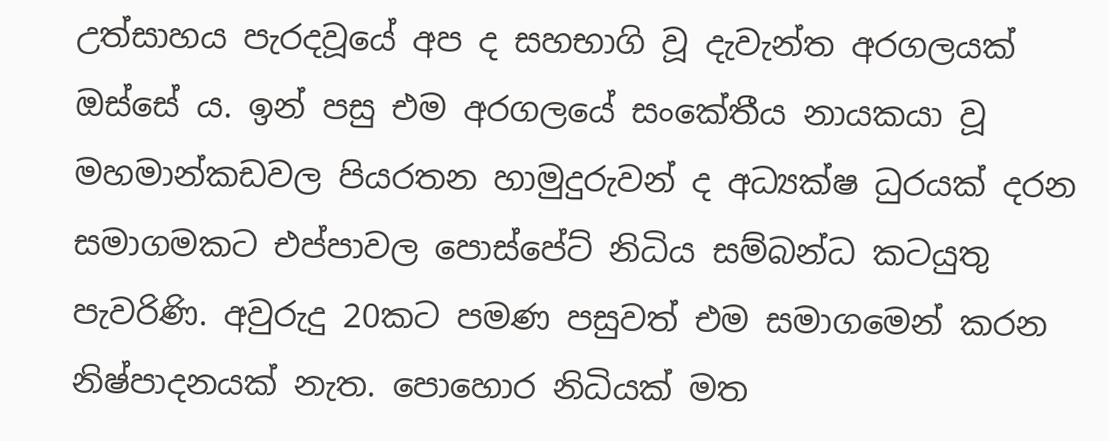උත්සාහය පැරදවූයේ අප ද සහභාගි වූ දැවැන්ත අරගලයක් ඔස්සේ ය. ඉන් පසු එම අරගලයේ සංකේතීය නායකයා වූ මහමාන්කඩවල පියරතන හාමුදුරුවන් ද අධ්‍යක්ෂ ධුරයක් දරන සමාගමකට එප්පාවල පොස්පේට් නිධිය සම්බන්ධ කටයුතු පැවරිණි. අවුරුදු 20කට පමණ පසුවත් එම සමාගමෙන් කරන නිෂ්පාදනයක් නැත. පොහොර නිධියක් මත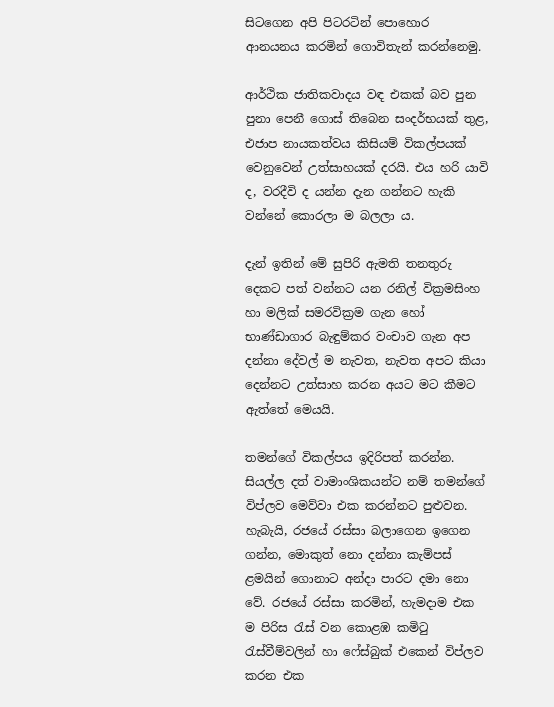සිටගෙන අපි පිටරටින් පොහොර ආනයනය කරමින් ගොවිතැන් කරන්නෙමු.

ආර්ථික ජාතිකවාදය වඳ එකක් බව පුන පුනා පෙනී ගොස් තිබෙන සංදර්භයක් තුළ, එජාප නායකත්වය කිසියම් විකල්පයක් වෙනුවෙන් උත්සාහයක් දරයි. එය හරි යාවි ද, වරදීවි ද යන්න දැන ගන්නට හැකි වන්නේ කොරලා ම බලලා ය.

දැන් ඉතින් මේ සුපිරි ඇමති තනතුරු දෙකට පත් වන්නට යන රනිල් වික්‍රමසිංහ හා මලික් සමරවික්‍රම ගැන හෝ භාණ්ඩාගාර බැඳුම්කර වංචාව ගැන අප දන්නා දේවල් ම නැවත, නැවත අපට කියා දෙන්නට උත්සාහ කරන අයට මට කීමට ඇත්තේ මෙයයි.

තමන්ගේ විකල්පය ඉදිරිපත් කරන්න. සියල්ල දත් වාමාංශිකයන්ට නම් තමන්ගේ විප්ලව මෙව්වා එක කරන්නට පුළුවන. හැබැයි, රජයේ රස්සා බලාගෙන ඉගෙන ගන්න, මොකුත් නො දන්නා කැම්පස් ළමයින් ගොනාට අන්දා පාරට දමා නො වේ. රජයේ රස්සා කරමින්, හැමදාම එක ම පිරිස රැස් වන කොළඹ කමිටු රැස්වීම්වලින් හා ෆේස්බුක් එකෙන් විප්ලව කරන එක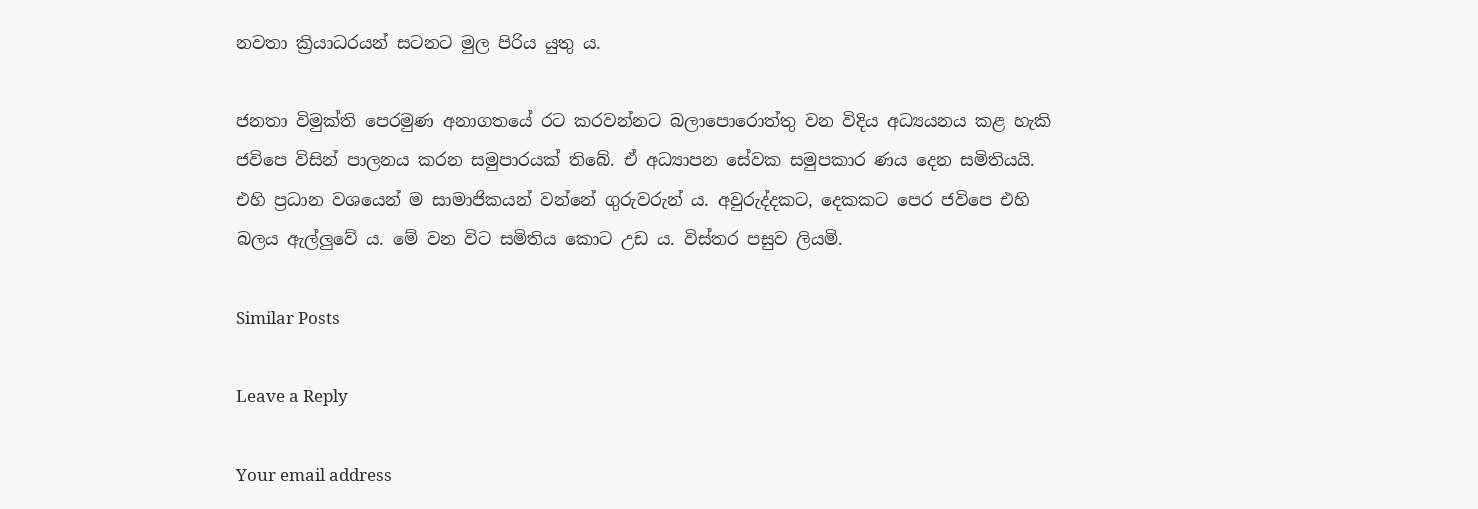නවතා ක්‍රියාධරයන් සටනට මුල පිරිය යුතු ය.

ජනතා විමුක්ති පෙරමුණ අනාගතයේ රට කරවන්නට බලාපොරොත්තු වන විදිය අධ්‍යයනය කළ හැකි ජවිපෙ විසින් පාලනය කරන සමුපාරයක් තිබේ. ඒ අධ්‍යාපන සේවක සමුපකාර ණය දෙන සමිතියයි. එහි ප්‍රධාන වශයෙන් ම සාමාජිකයන් වන්නේ ගුරුවරුන් ය. අවුරුද්දකට, දෙකකට පෙර ජවිපෙ එහි බලය ඇල්ලුවේ ය. මේ වන විට සමිතිය කොට උඩ ය. විස්තර පසුව ලියමි.

Similar Posts

Leave a Reply

Your email address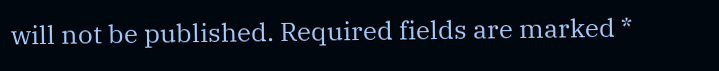will not be published. Required fields are marked *